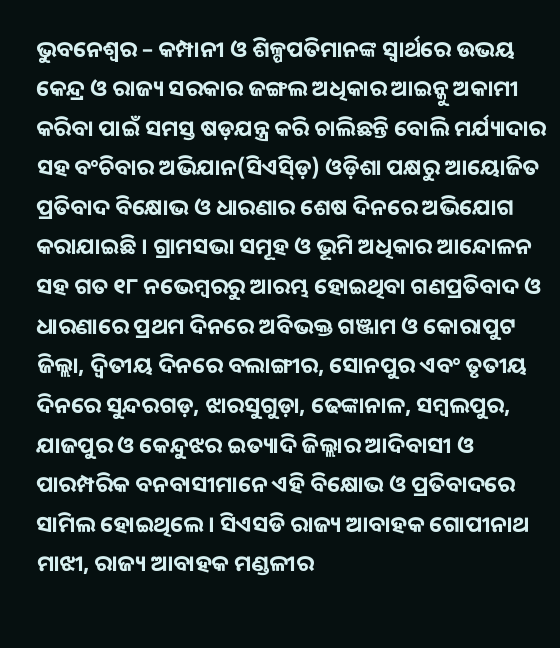ଭୁବନେଶ୍ୱର – କମ୍ପାନୀ ଓ ଶିଳ୍ପପତିମାନଙ୍କ ସ୍ୱାର୍ଥରେ ଉଭୟ କେନ୍ଦ୍ର ଓ ରାଜ୍ୟ ସରକାର ଜଙ୍ଗଲ ଅଧିକାର ଆଇନ୍କୁ ଅକାମୀ କରିବା ପାଇଁ ସମସ୍ତ ଷଡ଼ଯନ୍ତ୍ର କରି ଚାଲିଛନ୍ତି ବୋଲି ମର୍ଯ୍ୟାଦାର ସହ ବଂଚିବାର ଅଭିଯାନ(ସିଏସ୍ଡ଼ି) ଓଡ଼ିଶା ପକ୍ଷରୁ ଆୟୋଜିତ ପ୍ରତିବାଦ ବିକ୍ଷୋଭ ଓ ଧାରଣାର ଶେଷ ଦିନରେ ଅଭିଯୋଗ କରାଯାଇଛି । ଗ୍ରାମସଭା ସମୂହ ଓ ଭୂମି ଅଧିକାର ଆନ୍ଦୋଳନ ସହ ଗତ ୧୮ ନଭେମ୍ବରରୁ ଆରମ୍ଭ ହୋଇଥିବା ଗଣପ୍ରତିବାଦ ଓ ଧାରଣାରେ ପ୍ରଥମ ଦିନରେ ଅବିଭକ୍ତ ଗଞ୍ଜାମ ଓ କୋରାପୁଟ ଜିଲ୍ଲା, ଦ୍ୱିତୀୟ ଦିନରେ ବଲାଙ୍ଗୀର, ସୋନପୁର ଏବଂ ତୃତୀୟ ଦିନରେ ସୁନ୍ଦରଗଡ଼, ଝାରସୁଗୁଡ଼ା, ଢେଙ୍କାନାଳ, ସମ୍ବଲପୁର, ଯାଜପୁର ଓ କେନ୍ଦୁଝର ଇତ୍ୟାଦି ଜିଲ୍ଲାର ଆଦିବାସୀ ଓ ପାରମ୍ପରିକ ବନବାସୀମାନେ ଏହି ବିକ୍ଷୋଭ ଓ ପ୍ରତିବାଦରେ ସାମିଲ ହୋଇଥିଲେ । ସିଏସଡି ରାଜ୍ୟ ଆବାହକ ଗୋପୀନାଥ ମାଝୀ, ରାଜ୍ୟ ଆବାହକ ମଣ୍ଡଳୀର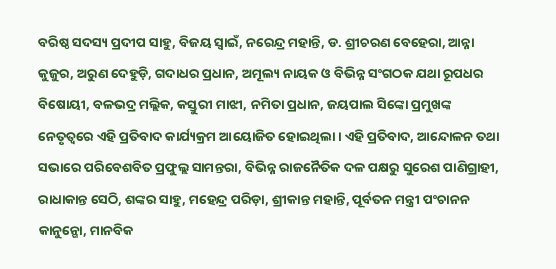ବରିଷ୍ଠ ସଦସ୍ୟ ପ୍ରଦୀପ ସାହୁ, ବିଜୟ ସ୍ୱାଇଁ, ନରେନ୍ଦ୍ର ମହାନ୍ତି, ଡ. ଶ୍ରୀଚରଣ ବେହେରା, ଆନ୍ନା କୁଜୁର, ଅରୁଣ ଦେହୁଡ଼ି, ଗଦାଧର ପ୍ରଧାନ, ଅମୂଲ୍ୟ ନାୟକ ଓ ବିଭିନ୍ନ ସଂଗଠକ ଯଥା ରୂପଧର ବିଷୋୟୀ, ବଳଭଦ୍ର ମଲ୍ଲିକ, କସ୍ତୁରୀ ମାଝୀ, ନମିତା ପ୍ରଧାନ, ଜୟପାଲ ସିଙ୍କୋ ପ୍ରମୁଖଙ୍କ ନେତୃତ୍ୱରେ ଏହି ପ୍ରତିବାଦ କାର୍ଯ୍ୟକ୍ରମ ଆୟୋଜିତ ହୋଇଥିଲା । ଏହି ପ୍ରତିବାଦ, ଆନ୍ଦୋଳନ ତଥା ସଭାରେ ପରିବେଶବିତ ପ୍ରଫୁଲ୍ଲ ସାମନ୍ତରା, ବିଭିନ୍ନ ରାଜନୈତିକ ଦଳ ପକ୍ଷରୁ ସୁରେଶ ପାଣିଗ୍ରାହୀ, ରାଧାକାନ୍ତ ସେଠି, ଶଙ୍କର ସାହୁ, ମହେନ୍ଦ୍ର ପରିଡ଼ା, ଶ୍ରୀକାନ୍ତ ମହାନ୍ତି, ପୂର୍ବତନ ମନ୍ତ୍ରୀ ପଂଚାନନ କାନୁନ୍ଗୋ, ମାନବିକ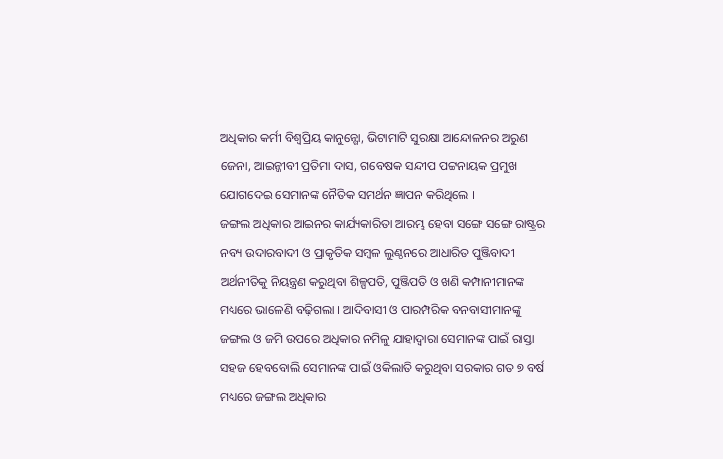ଅଧିକାର କର୍ମୀ ବିଶ୍ୱପ୍ରିୟ କାନୁନ୍ଗୋ, ଭିଟାମାଟି ସୁରକ୍ଷା ଆନ୍ଦୋଳନର ଅରୁଣ ଜେନା, ଆଇନ୍ଜୀବୀ ପ୍ରତିମା ଦାସ, ଗବେଷକ ସନ୍ଦୀପ ପଟ୍ଟନାୟକ ପ୍ରମୁଖ ଯୋଗଦେଇ ସେମାନଙ୍କ ନୈତିକ ସମର୍ଥନ ଜ୍ଞାପନ କରିଥିଲେ ।
ଜଙ୍ଗଲ ଅଧିକାର ଆଇନର କାର୍ଯ୍ୟକାରିତା ଆରମ୍ଭ ହେବା ସଙ୍ଗେ ସଙ୍ଗେ ରାଷ୍ଟ୍ରର ନବ୍ୟ ଉଦାରବାଦୀ ଓ ପ୍ରାକୃତିକ ସମ୍ବଳ ଲୁଣ୍ଠନରେ ଆଧାରିତ ପୁଞ୍ଜିବାଦୀ ଅର୍ଥନୀତିକୁ ନିୟନ୍ତ୍ରଣ କରୁଥିବା ଶିଳ୍ପପତି, ପୁଞ୍ଜିପତି ଓ ଖଣି କମ୍ପାନୀମାନଙ୍କ ମଧ୍ୟରେ ଭାଳେଣି ବଢ଼ିଗଲା । ଆଦିବାସୀ ଓ ପାରମ୍ପରିକ ବନବାସୀମାନଙ୍କୁ ଜଙ୍ଗଲ ଓ ଜମି ଉପରେ ଅଧିକାର ନମିଳୁ ଯାହାଦ୍ୱାରା ସେମାନଙ୍କ ପାଇଁ ରାସ୍ତା ସହଜ ହେବବୋଲି ସେମାନଙ୍କ ପାଇଁ ଓକିଲାତି କରୁଥିବା ସରକାର ଗତ ୭ ବର୍ଷ ମଧ୍ୟରେ ଜଙ୍ଗଲ ଅଧିକାର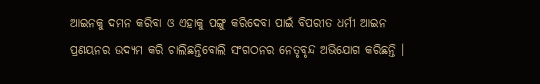ଆଇନକୁ ଦମନ କରିବା ଓ ଏହାକୁ ପଙ୍ଗୁ କରିଦେବା ପାଇଁ ବିପରୀତ ଧର୍ମୀ ଆଇନ ପ୍ରଣୟନର ଉଦ୍ୟମ କରି ଚାଲିଛନ୍ତିବୋଲି ସଂଗଠନର ନେତୃବୃନ୍ଦ ଅଭିଯୋଗ କରିଛନ୍ତି ।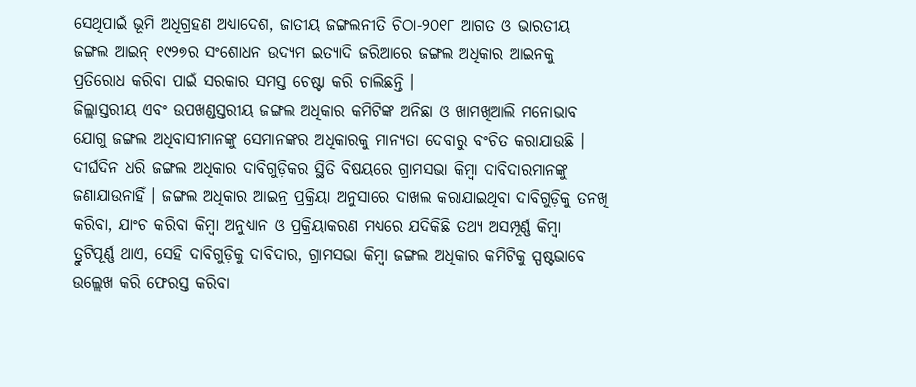ସେଥିପାଇଁ ଭୂମି ଅଧିଗ୍ରହଣ ଅଧ୍ୟାଦେଶ, ଜାତୀୟ ଜଙ୍ଗଲନୀତି ଚିଠା-୨୦୧୮ ଆଗତ ଓ ଭାରତୀୟ ଜଙ୍ଗଲ ଆଇନ୍ ୧୯୨୭ର ସଂଶୋଧନ ଉଦ୍ୟମ ଇତ୍ୟାଦି ଜରିଆରେ ଜଙ୍ଗଲ ଅଧିକାର ଆଇନକୁ ପ୍ରତିରୋଧ କରିବା ପାଇଁ ସରକାର ସମସ୍ତ ଚେଷ୍ଟା କରି ଚାଲିଛନ୍ତି ।
ଜିଲ୍ଲାସ୍ତରୀୟ ଏବଂ ଉପଖଣ୍ଡସ୍ତରୀୟ ଜଙ୍ଗଲ ଅଧିକାର କମିଟିଙ୍କ ଅନିଛା ଓ ଖାମଖିଆଲି ମନୋଭାବ ଯୋଗୁ ଜଙ୍ଗଲ ଅଧିବାସୀମାନଙ୍କୁ ସେମାନଙ୍କର ଅଧିକାରକୁ ମାନ୍ୟତା ଦେବାରୁ ବଂଚିତ କରାଯାଉଛି । ଦୀର୍ଘଦିନ ଧରି ଜଙ୍ଗଲ ଅଧିକାର ଦାବିଗୁଡ଼ିକର ସ୍ଥିତି ବିଷୟରେ ଗ୍ରାମସଭା କିମ୍ବା ଦାବିଦାରମାନଙ୍କୁ ଜଣାଯାଉନାହିଁ । ଜଙ୍ଗଲ ଅଧିକାର ଆଇନ୍ର ପ୍ରକ୍ରିୟା ଅନୁସାରେ ଦାଖଲ କରାଯାଇଥିବା ଦାବିଗୁଡ଼ିକୁ ତନଖି କରିବା, ଯାଂଚ କରିବା କିମ୍ବା ଅନୁଧ୍ୟାନ ଓ ପ୍ରକ୍ରିୟାକରଣ ମଧ୍ୟରେ ଯଦିକିଛି ତଥ୍ୟ ଅସମ୍ପୂର୍ଣ୍ଣ କିମ୍ବା ତ୍ରୁଟିପୂର୍ଣ୍ଣ ଥାଏ, ସେହି ଦାବିଗୁଡ଼ିକୁ ଦାବିଦାର, ଗ୍ରାମସଭା କିମ୍ବା ଜଙ୍ଗଲ ଅଧିକାର କମିଟିକୁ ସ୍ପଷ୍ଟଭାବେ ଉଲ୍ଲେଖ କରି ଫେରସ୍ତ କରିବା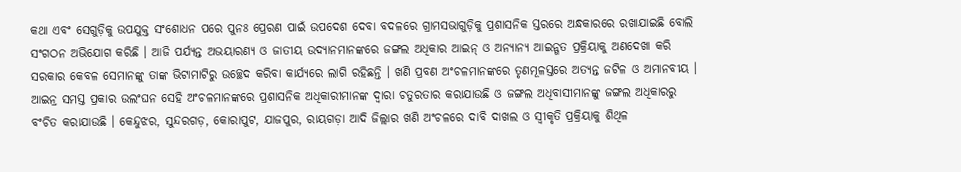କଥା ଏବଂ ସେଗୁଡ଼ିକୁ ଉପଯୁକ୍ତ ସଂଶୋଧନ ପରେ ପୁନଃ ପ୍ରେରଣ ପାଇଁ ଉପଦେଶ ଦେବା ବଦଳରେ ଗ୍ରାମସଭାଗୁଡ଼ିକୁ ପ୍ରଶାସନିକ ସ୍ତରରେ ଅନ୍ଧକାରରେ ରଖାଯାଇଛି ବୋଲି ସଂଗଠନ ଅଭିଯୋଗ କରିଛି । ଆଜି ପର୍ଯ୍ୟନ୍ତ ଅଭୟାରଣ୍ୟ ଓ ଜାତୀୟ ଉଦ୍ୟାନମାନଙ୍କରେ ଜଙ୍ଗଲ ଅଧିକାର ଆଇନ୍ ଓ ଅନ୍ୟାନ୍ୟ ଆଇନ୍ଗତ ପ୍ରକ୍ରିୟାକୁ ଅଣଦେଖା କରି ସରକାର କେବଳ ସେମାନଙ୍କୁ ତାଙ୍କ ଭିଟାମାଟିରୁ ଉଚ୍ଛେଦ କରିବା କାର୍ଯ୍ୟରେ ଲାଗି ରହିଛନ୍ତି । ଖଣି ପ୍ରବଣ ଅଂଚଳମାନଙ୍କରେ ତୃଣମୂଳସ୍ତରେ ଅତ୍ୟନ୍ତ ଜଟିଳ ଓ ଅମାନବୀୟ । ଆଇନ୍ର ସମସ୍ତ ପ୍ରକାର ଉଲଂଘନ ସେହି ଅଂଚଳମାନଙ୍କରେ ପ୍ରଶାସନିକ ଅଧିକାରୀମାନଙ୍କ ଦ୍ୱାରା ଚତୁରତାର କରାଯାଉଛି ଓ ଜଙ୍ଗଲ ଅଧିବାସୀମାନଙ୍କୁ ଜଙ୍ଗଲ ଅଧିକାରରୁ ବଂଚିତ କରାଯାଉଛି । କେନ୍ଦୁଝର, ସୁନ୍ଦରଗଡ଼, କୋରାପୁଟ, ଯାଜପୁର, ରାୟଗଡ଼ା ଆଦି ଜିଲ୍ଲାର ଖଣି ଅଂଚଳରେ ଦାବି ଦାଖଲ ଓ ସ୍ୱୀକୃତି ପ୍ରକ୍ରିୟାକୁ ଶିଥିଳ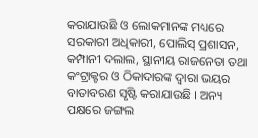କରାଯାଉଛି ଓ ଲୋକମାନଙ୍କ ମଧ୍ୟରେ ସରକାରୀ ଅଧିକାରୀ, ପୋଲିସ୍ ପ୍ରଶାସନ, କମ୍ପାନୀ ଦଲାଲ, ସ୍ଥାନୀୟ ରାଜନେତା ତଥା କଂଟ୍ରାକ୍ଟର ଓ ଠିକାଦାରଙ୍କ ଦ୍ୱାରା ଭୟର ବାତାବରଣ ସୃଷ୍ଟି କରାଯାଉଛି । ଅନ୍ୟ ପକ୍ଷରେ ଜଙ୍ଗଲ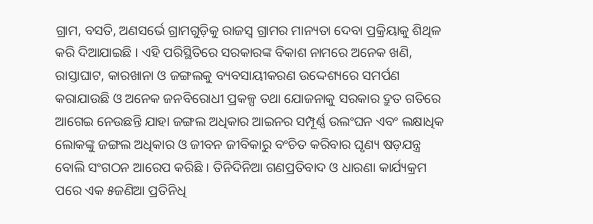ଗ୍ରାମ, ବସତି, ଅଣସର୍ଭେ ଗ୍ରାମଗୁଡ଼ିକୁ ରାଜସ୍ୱ ଗ୍ରାମର ମାନ୍ୟତା ଦେବା ପ୍ରକ୍ରିୟାକୁ ଶିଥିଳ କରି ଦିଆଯାଇଛି । ଏହି ପରିସ୍ଥିତିରେ ସରକାରଙ୍କ ବିକାଶ ନାମରେ ଅନେକ ଖଣି, ରାସ୍ତାଘାଟ, କାରଖାନା ଓ ଜଙ୍ଗଲକୁ ବ୍ୟବସାୟୀକରଣ ଉଦ୍ଦେଶ୍ୟରେ ସମର୍ପଣ କରାଯାଉଛି ଓ ଅନେକ ଜନବିରୋଧୀ ପ୍ରକଳ୍ପ ତଥା ଯୋଜନାକୁ ସରକାର ଦ୍ରୁତ ଗତିରେ ଆଗେଇ ନେଉଛନ୍ତି ଯାହା ଜଙ୍ଗଲ ଅଧିକାର ଆଇନର ସମ୍ପୂର୍ଣ୍ଣ ଉଲଂଘନ ଏବଂ ଲକ୍ଷାଧିକ ଲୋକଙ୍କୁ ଜଙ୍ଗଲ ଅଧିକାର ଓ ଜୀବନ ଜୀବିକାରୁ ବଂଚିତ କରିବାର ଘୃଣ୍ୟ ଷଡ଼ଯନ୍ତ୍ର ବୋଲି ସଂଗଠନ ଆରେପ କରିଛି । ତିନିଦିନିଆ ଗଣପ୍ରତିବାଦ ଓ ଧାରଣା କାର୍ଯ୍ୟକ୍ରମ ପରେ ଏକ ୫ଜଣିଆ ପ୍ରତିନିଧି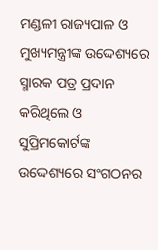ମଣ୍ଡଳୀ ରାଜ୍ୟପାଳ ଓ ମୁଖ୍ୟମନ୍ତ୍ରୀଙ୍କ ଉଦ୍ଦେଶ୍ୟରେ ସ୍ମାରକ ପତ୍ର ପ୍ରଦାନ କରିଥିଲେ ଓ ସୁପ୍ରିମକୋର୍ଟଙ୍କ ଉଦ୍ଦେଶ୍ୟରେ ସଂଗଠନର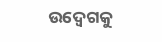ଉଦ୍ବେଗକୁ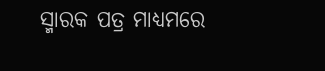ସ୍ମାରକ ପତ୍ର ମାଧ୍ୟମରେ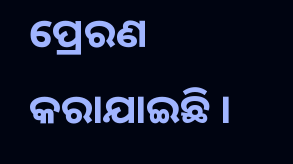ପ୍ରେରଣ କରାଯାଇଛି ।